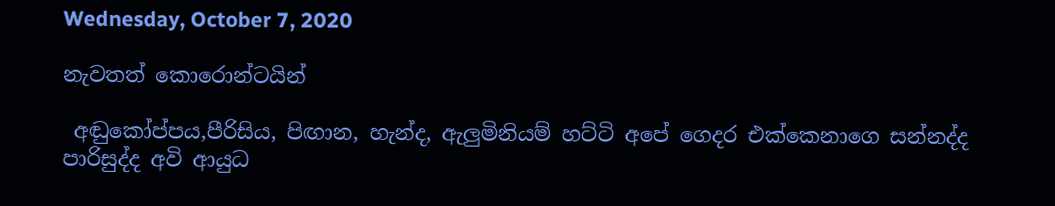Wednesday, October 7, 2020

නැවතත් කොරොන්ටයින්

 අඬුකෝප්පය,පීරිසිය, පිඟාන, හැන්ද, ඇලුමිනියම් හට්ටි අපේ ගෙදර එක්කෙනාගෙ සන්නද්ද පාරිසුද්ද අවි ආයුධ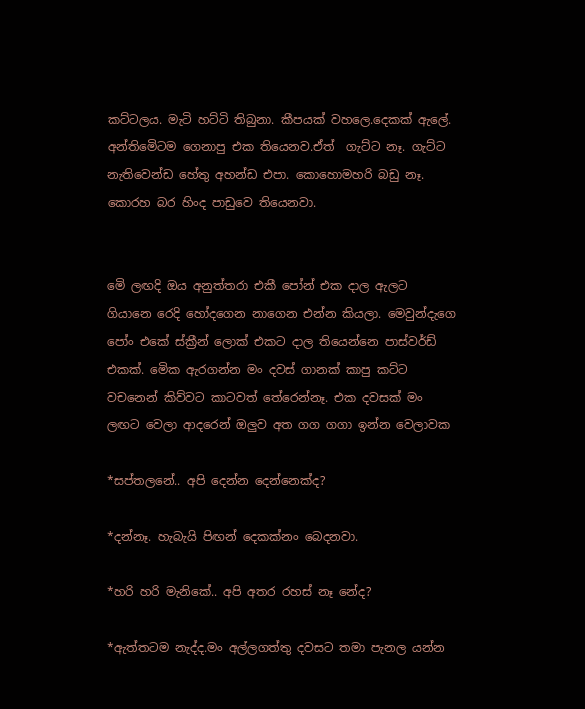කට්ටලය. මැටි හට්ටි තිබුනා. කීපයක් වහලෙ.දෙකක් ඇලේ. අන්තිමෙිටම ගෙනාපු එක තියෙනව.ඒත්  ගැට්ට නෑ. ගැට්ට නැතිවෙන්ඩ හේතු අහන්ඩ එපා. කොහොමහරි බඩු නෑ. කොරහ බර හිංද පාඩුවෙ තියෙනවා.


මෙි ලඟදි ඔය අනුත්තරා එකී පෝන් එක දාල ඇලට ගියානෙ රෙදි හෝදගෙන නාගෙන එන්න කියලා. මෙවුන්දැගෙ පෝං එකේ ස්ක්‍රීන් ලොක් එකට දාල තියෙන්නෙ පාස්වර්ඩ් එකක්. මෙික ඇරගන්න මං දවස් ගානක් කාපු කට්ට වචනෙන් කිව්වට කාටවත් තේරෙන්නෑ. එක දවසක් මං ලඟට වෙලා ආදරෙන් ඔලුව අත ගග ගගා ඉන්න වෙලාවක

*සප්තලනේ.. අපි දෙන්න දෙන්නෙක්ද?

*දන්නෑ. හැබැයි පිඟන් දෙකක්නං බෙදනවා.

*හරි හරි මැනිකේ.. අපි අතර රහස් නෑ නේද?

*ඇත්තටම නැද්ද.මං අල්ලගත්තු දවසට තමා පැනල යන්න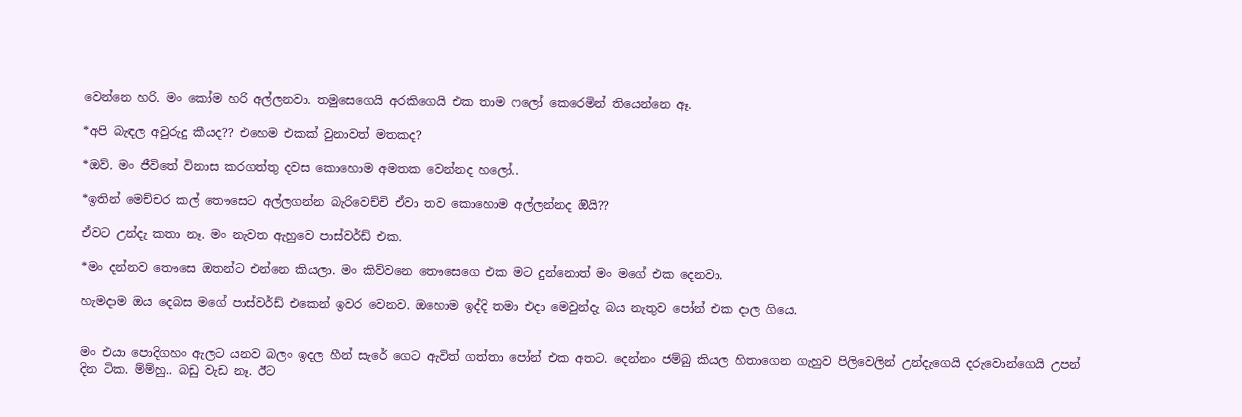වෙන්නෙ හරි. මං කෝම හරි අල්ලනවා. තමුසෙගෙයි අරකිගෙයි එක තාම ෆලෝ කෙරෙමින් තියෙන්නෙ ඈ.

*අපි බැඳල අවුරුදු කීයද?? එහෙම එකක් වුනාවත් මතකද?

*ඔව්. මං ජීවිතේ විනාස කරගත්තු දවස කොහොම අමතක වෙන්නද හලෝ..

*ඉතින් මෙච්චර කල් තෞසෙට අල්ලගන්න බැරිවෙච්චි ඒවා තව කොහොම අල්ලන්නද ඔියි??

ඒවට උන්දැ කතා නෑ. මං නැවත ඇහුවෙ පාස්වර්ඩ් එක.

*මං දන්නව තෞසෙ ඔතන්ට එන්නෙ කියලා. මං කිව්වනෙ තෞසෙගෙ එක මට දුන්නොත් මං මගේ එක දෙනවා.

හැමදාම ඔය දෙබස මගේ පාස්වර්ඩ් එකෙන් ඉවර වෙනව. ඔහොම ඉද්දි තමා එදා මෙවුන්දැ බය නැතුව පෝන් එක දාල ගියෙ.


මං එයා පොදිගහං ඇලට යනව බලං ඉදල හීන් සැරේ ගෙට ඇවිත් ගත්තා පෝන් එක අතට. දෙන්නං ජම්බු කියල හිතාගෙන ගැහුව පිලිවෙලින් උන්දැගෙයි දරුවොන්ගෙයි උපන් දින ටික. ම්ම්හු.. බඩු වැඩ නෑ. ඊට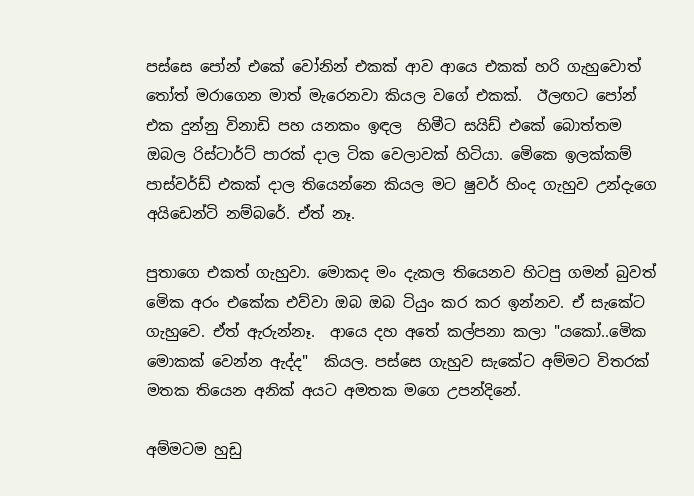පස්සෙ පෝන් එකේ වෝනින් එකක් ආව ආයෙ එකක් හරි ගැහුවොත් තෝත් මරාගෙන මාත් මැරෙනවා කියල වගේ එකක්.  ඊලඟට පෝන් එක දුන්නු විනාඩි පහ යනකං ඉඳල  හිමීට සයිඩ් එකේ බොත්තම ඔබල රිස්ටාර්ට් පාරක් දාල ටික වෙලාවක් හිටියා. මෙිකෙ ඉලක්කම් පාස්වර්ඩ් එකක් දාල තියෙන්නෙ කියල මට ෂුවර් හිංද ගැහුව උන්දැගෙ අයිඩෙන්ටි නම්බරේ. ඒත් නෑ.

පුතාගෙ එකත් ගැහුවා. මොකද මං දැකල තියෙනව හිටපු ගමන් බුවත් මෙික අරං එකේක එව්වා ඔබ ඔබ ටියුං කර කර ඉන්නව. ඒ සැකේට ගැහුවෙ. ඒත් ඇරුන්නෑ.  ආයෙ දහ අතේ කල්පනා කලා "යකෝ..මෙික මොකක් වෙන්න ඇද්ද"  කියල. පස්සෙ ගැහුව සැකේට අම්මට විතරක් මතක තියෙන අනික් අයට අමතක මගෙ උපන්දිනේ.

අම්මටම හුඩු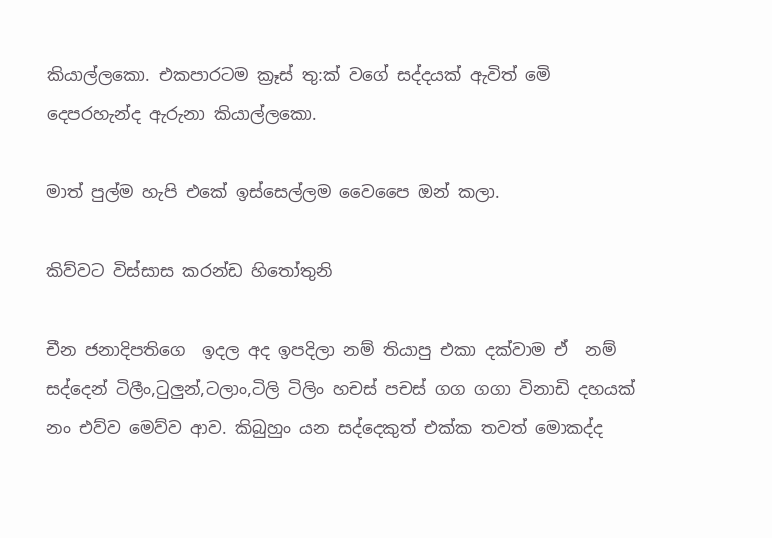කියාල්ලකො. එකපාරටම ක්‍රෑස් තු:ක් වගේ සද්දයක් ඇවිත් මෙි දෙපරහැන්ද ඇරුනා කියාල්ලකො.

මාත් පුල්ම හැපි එකේ ඉස්සෙල්ලම වෛපෛ ඔන් කලා.

කිව්වට විස්සාස කරන්ඩ හිතෝතුනි

චීන ජනාදිපතිගෙ  ඉදල අද ඉපදිලා නම් තියාපු එකා දක්වාම ඒ  නම් සද්දෙන් ටිලීං,ටුලුන්,ටලාං,ටිලි ටිලිං හචස් පචස් ගග ගගා විනාඩි දහයක් නං එව්ව මෙව්ව ආව. කිබුහුං යන සද්දෙකුත් එක්ක තවත් මොකද්ද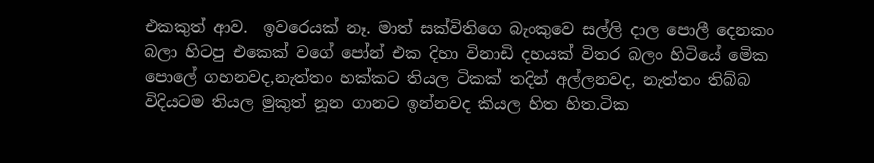එකකුත් ආව.  ඉවරෙයක් නෑ. මාත් සක්විතිගෙ බැංකුවෙ සල්ලි දාල පොලී දෙනකං බලා හිටපු එකෙක් වගේ පෝන් එක දිහා විනාඩි දහයක් විතර බලං හිටියේ මෙික පොලේ ගහනවද,නැත්තං හක්කට තියල ටිකක් තදින් අල්ලනවද, නැත්තං තිබ්බ විදියටම තියල මුකුත් නූන ගානට ඉන්නවද කියල හිත හිත.ටික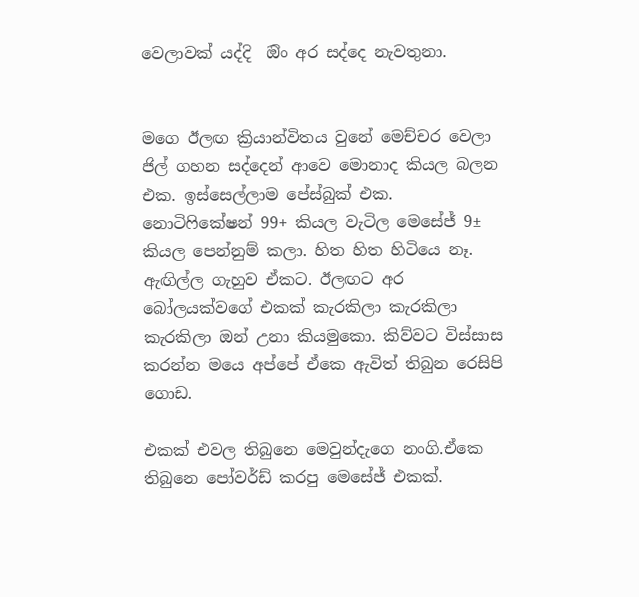වෙලාවක් යද්දි  ඔිං අර සද්දෙ නැවතුනා.


මගෙ ඊලඟ ක්‍රියාන්විතය වුනේ මෙච්චර වෙලා ජිල් ගහන සද්දෙන් ආවෙ මොනාද කියල බලන එක. ඉස්සෙල්ලාම පේස්බුක් එක. නොටිෆිකේෂන් 99+ කියල වැටිල මෙසේජ් 9± කියල පෙන්නුම් කලා. හිත හිත හිටියෙ නෑ. ඇඟිල්ල ගැහුව ඒකට. ඊලඟට අර බෝලයක්වගේ එකක් කැරකිලා කැරකිලා කැරකිලා ඔන් උනා කියමුකො. කිව්වට විස්සාස කරන්න මයෙ අප්පේ ඒකෙ ඇවිත් තිබුන රෙසිපි ගොඩ.

එකක් එවල තිබුනෙ මෙවුන්දැගෙ නංගි.ඒකෙ තිබුනෙ පෝවර්ඩ් කරපු මෙසේජ් එකක්.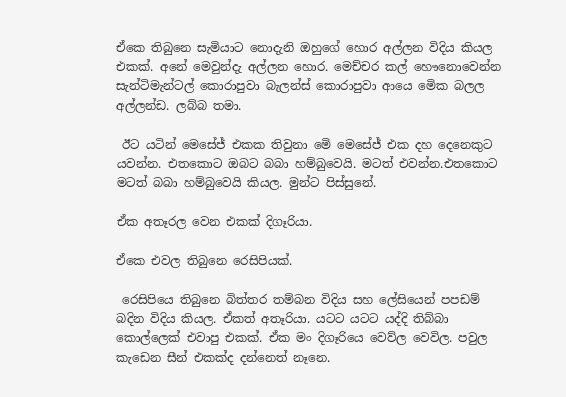ඒකෙ තිබුනෙ සැමියාට නොදැනි ඔහුගේ හොර අල්ලන විදිය කියල එකක්. අනේ මෙවුන්දැ අල්ලන හොර. මෙච්චර කල් හෞනොවෙන්න සැන්ටිමැන්ටල් කොරාපුවා බැලන්ස් කොරාපුවා ආයෙ මෙික බලල අල්ලන්ඩ. ලබ්බ තමා.

 ඊට යටින් මෙසේජ් එකක තිවුනා මෙි මෙසේජ් එක දහ දෙනෙකුට යවන්න. එතකොට ඔබට බබා හම්බුවෙයි. මටත් එවන්න.එතකොට මටත් බබා හම්බුවෙයි කියල. මුන්ට පිස්සුනේ.

ඒක අතෑරල වෙන එකක් දිගෑරියා.

ඒකෙ එවල තිබුනෙ රෙසිපියක්.

 රෙසිපියෙ තිබුනෙ බිත්තර තම්බන විදිය සහ ලේසියෙන් පපඩම් බදින විදිය කියල. ඒකත් අතෑරියා. යටට යටට යද්දි තිබ්බා කොල්ලෙක් එවාපු එකක්. ඒක මං දිගෑරියෙ වෙව්ල වෙවිල. පවුල කැඩෙන සීන් එකක්ද දන්නෙත් නෑනෙ.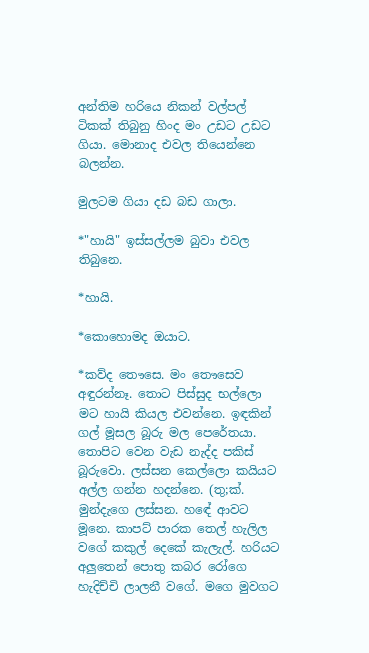අන්තිම හරියෙ නිකන් වල්පල් ටිකක් තිබුනු හිංද මං උඩට උඩට ගියා. මොනාද එවල තියෙන්නෙ බලන්න.

මුලටම ගියා දඩ බඩ ගාලා.

*"හායි" ඉස්සල්ලම බුවා එවල තිබුනෙ.

*හායි.

*කොහොමද ඔයාට.

*කව්ද තෞසෙ. මං තෞසෙව අඳුරන්නෑ. තොට පිස්සුද භල්ලො මට හායි කියල එවන්නෙ. ඉඳකින් ගල් මූසල බූරු මල පෙරේතයා. තොපිට වෙන වැඩ නැද්ද පකිස් බූරුවො. ලස්සන කෙල්ලො කයියට අල්ල ගන්න හදන්නෙ. (තු;ක්. මුන්දැගෙ ලස්සන. හඳේ ආවට මූනෙ. කාපට් පාරක තෙල් හැලිල වගේ කකුල් දෙකේ කැලැල්. හරියට අලුතෙන් පොතු කබර රෝගෙ හැදිච්චි ලාලනී වගේ. මගෙ මුවගට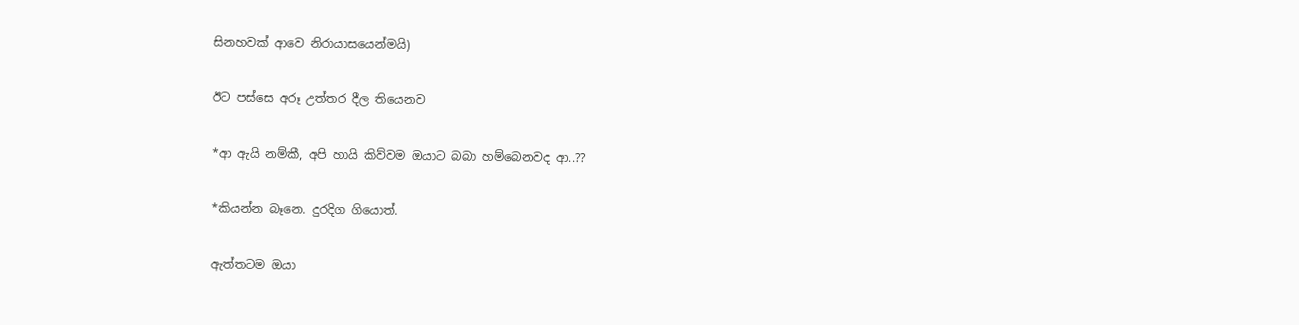සිනහවක් ආවෙ නිරායාසයෙන්මයි)

ඊට පස්සෙ අරූ උත්තර දීල තියෙනව

*ආ ඇයි නම්කී, අපි හායි කිව්වම ඔයාට බබා හම්බෙනවද ආ..??

*කියන්න බෑනෙ. දුරදිග ගියොත්.

ඇත්තටම ඔයා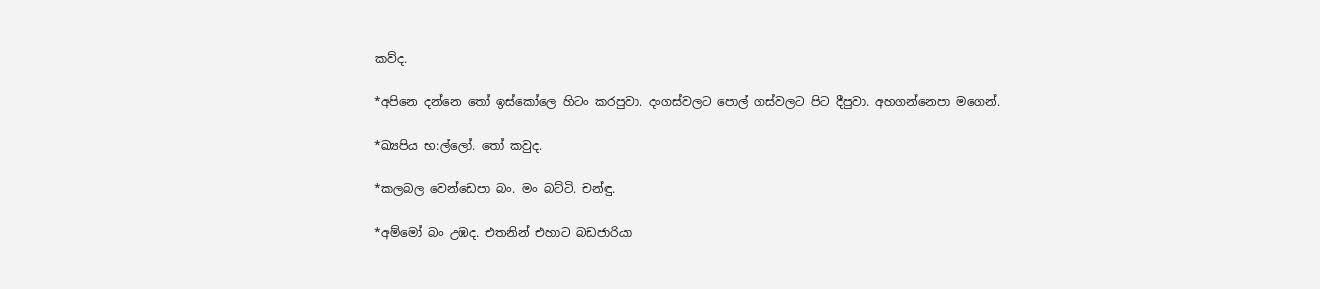කව්ද.

*අපිනෙ දන්නෙ තෝ ඉස්කෝලෙ හිටං කරපුවා. දංගස්වලට පොල් ගස්වලට පිට දීපුවා. අහගන්නෙපා මගෙන්.

*ඛ්‍යපිය භ:ල්ලෝ. තෝ කවුද.

*කලබල වෙන්ඩෙපා බං. මං බට්ටි. චන්ඳු.

*අම්මෝ බං උඹද. එතනින් එහාට බඩජාරියා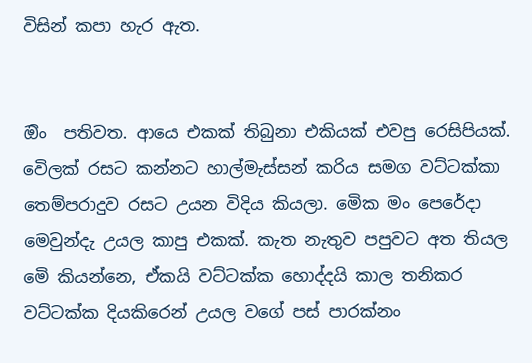විසින් කපා හැර ඇත.


ඔිං  පතිවත. ආයෙ එකක් තිබුනා එකියක් එවපු රෙසිපියක්. වෙිලක් රසට කන්නට හාල්මැස්සන් කරිය සමග වට්ටක්කා තෙම්පරාදුව රසට උයන විදිය කියලා. මෙික මං පෙරේදා මෙවුන්දැ උයල කාපු එකක්. කැත නැතුව පපුවට අත තියල මෙි කියන්නෙ, ඒකයි වට්ටක්ක හොද්දයි කාල තනිකර වට්ටක්ක දියකිරෙන් උයල වගේ පස් පාරක්නං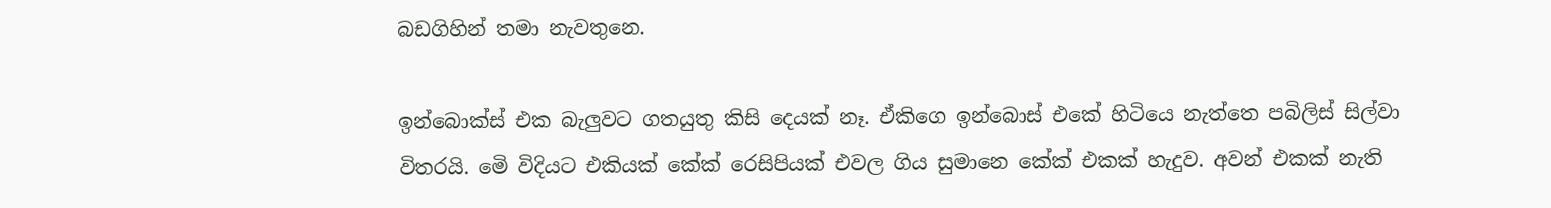බඩගිහින් තමා නැවතුනෙ.

ඉන්බොක්ස් එක බැලුවට ගතයුතු කිසි දෙයක් නෑ. ඒකිගෙ ඉන්බොස් එකේ හිටියෙ නැත්තෙ පබිලිස් සිල්වා විතරයි. මෙි විදියට එකියක් කේක් රෙසිපියක් එවල ගිය සුමානෙ කේක් එකක් හැදුව. අවන් එකක් නැති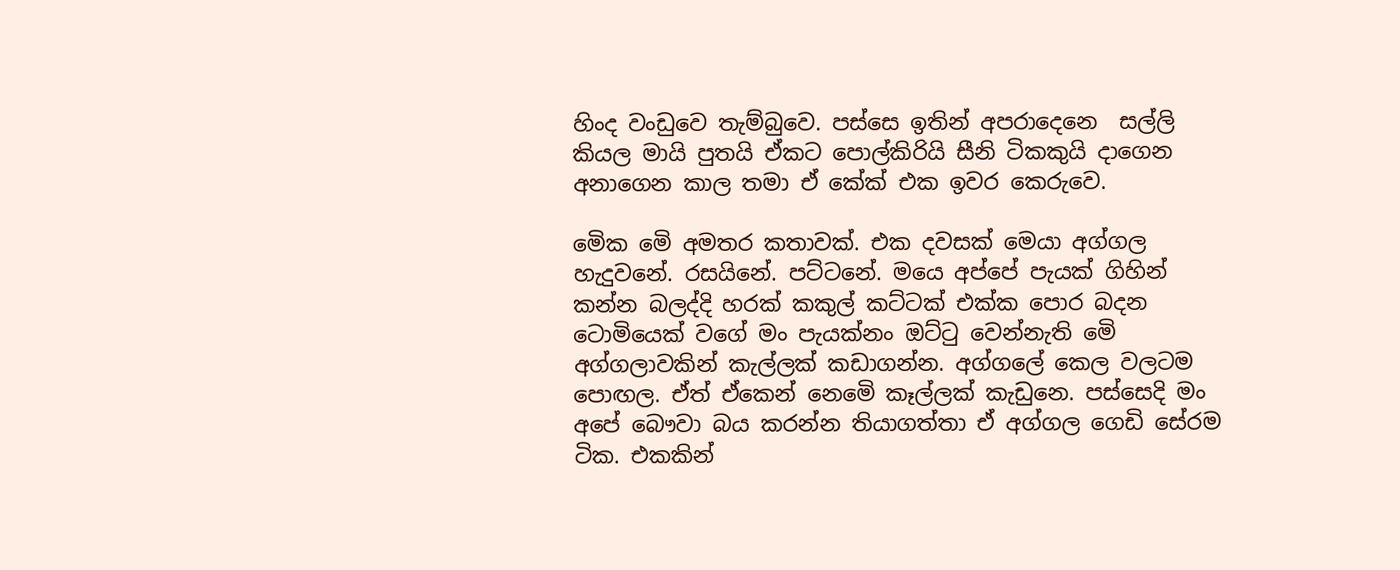හිංද වංඩුවෙ තැම්බුවෙ. පස්සෙ ඉතින් අපරාදෙනෙ  සල්ලි කියල මායි පුතයි ඒකට පොල්කිරියි සීනි ටිකකුයි දාගෙන අනාගෙන කාල තමා ඒ කේක් එක ඉවර කෙරුවෙ.

මෙික මෙි අමතර කතාවක්. එක දවසක් මෙයා අග්ගල හැදුවනේ. රසයිනේ. පට්ටනේ. මයෙ අප්පේ පැයක් ගිහින් කන්න බලද්දි හරක් කකුල් කට්ටක් එක්ක පොර බදන ටොමියෙක් වගේ මං පැයක්නං ඔට්ටු වෙන්නැති මෙි අග්ගලාවකින් කැල්ලක් කඩාගන්න. අග්ගලේ කෙල වලටම පොඟල. ඒත් ඒකෙන් නෙමෙි කෑල්ලක් කැඩුනෙ. පස්සෙදි මං අපේ බෞවා බය කරන්න තියාගත්තා ඒ අග්ගල ගෙඩි සේරම ටික. එකකින්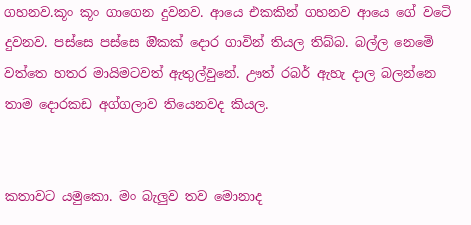ගහනව.කූං කූං ගාගෙන දුවනව. ආයෙ එකකින් ගහනව ආයෙ ගේ වටෙි දුවනව. පස්සෙ පස්සෙ ඔිකක් දොර ගාවින් තියල තිබ්බ. බල්ල නෙමෙි වත්තෙ හතර මායිමටවත් ඇතුල්වුනේ. ඌත් රබර් ඇහැ දාල බලන්නෙ තාම දොරකඩ අග්ගලාව තියෙනවද කියල.


කතාවට යමුකො. මං බැලුව තව මොනාද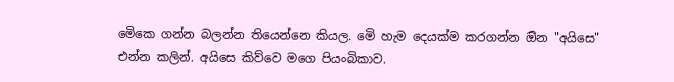මෙිකෙ ගන්න බලන්න තියෙන්නෙ කියල. මෙි හැම දෙයක්ම කරගන්න ඔින "අයිසෙ"  එන්න කලින්. අයිසෙ කිව්වෙ මගෙ පියංබිකාව.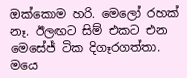ඔක්කොම හරි. මෙලෝ රහක් නෑ. ඊලඟට සිම් එකට එන මෙසේජ් ටික දිගෑරගත්තා. මයෙ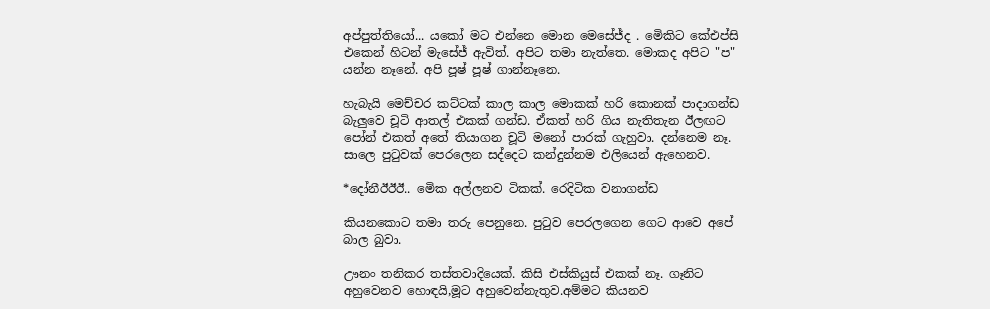අප්පුත්තියෝ... යකෝ මට එන්නෙ මොන මෙසේජ්ද . මෙිකිට කේඑප්සි එකෙන් හිටන් මැසේජ් ඇවිත්. අපිට තමා නැත්තෙ. මොකද අපිට "ප" යන්න නෑනේ. අපි පූෂ් පූෂ් ගාන්නෑනෙ.

හැබැයි මෙච්චර කට්ටක් කාල කාල මොකක් හරි කොනක් පාදාගන්ඩ බැලුවෙ චූටි ආතල් එකක් ගන්ඩ. ඒකත් හරි ගිය නැතිතැන ඊලඟට පෝන් එකත් අතේ තියාගන චූටි මනෝ පාරක් ගැහුවා. දන්නෙම නෑ. සාලෙ පුටුවක් පෙරලෙන සද්දෙට කන්දුන්නම එලියෙන් ඇහෙනව.

*දෝනීඊඊඊ.. මෙික අල්ලනව ටිකක්. රෙදිටික වනාගන්ඩ

කියනකොට තමා තරු පෙනුනෙ. පුටුව පෙරලගෙන ගෙට ආවෙ අපේ බාල බුවා.

ඌනං තනිකර තස්තවාදියෙක්. කිසි එස්කියුස් එකක් නෑ. ගෑනිට අහුවෙනව හොඳයි,මූට අහුවෙන්නැතුව.අම්මට කියනව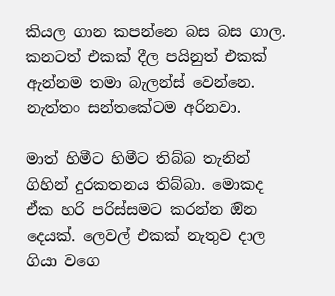කියල ගාන කපන්නෙ බස බස ගාල.  කනටත් එකක් දීල පයිනුත් එකක් ඇන්නම තමා බැලන්ස් වෙන්නෙ. නැත්තං සන්තකේටම අරිනවා.

මාත් හිමීට හිමීට තිබ්බ තැනින් ගිහින් දුරකතනය තිබ්බා. මොකද ඒක හරි පරිස්සමට කරන්න ඔින දෙයක්. ලෙවල් එකක් නැතුව දාල ගියා වගෙ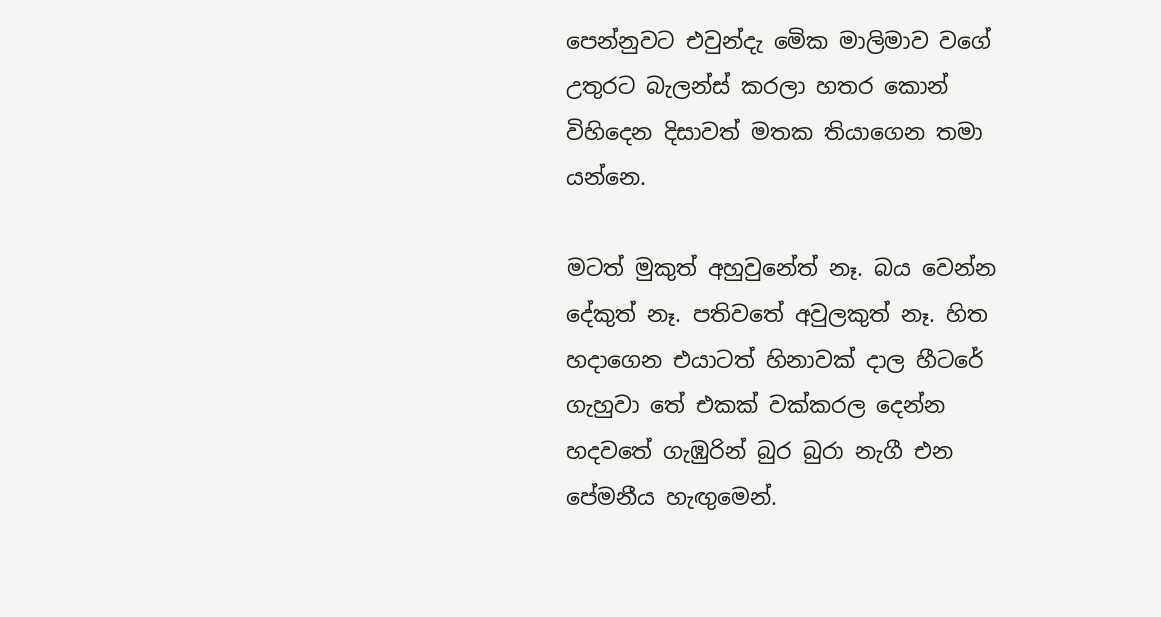පෙන්නුවට එවුන්දැ මෙික මාලිමාව වගේ උතුරට බැලන්ස් කරලා හතර කොන් විහිදෙන දිසාවත් මතක තියාගෙන තමා යන්නෙ.

මටත් මුකුත් අහුවුනේත් නෑ. බය වෙන්න දේකුත් නෑ. පතිවතේ අවුලකුත් නෑ. හිත හදාගෙන එයාටත් හිනාවක් දාල හීටරේ ගැහුවා තේ එකක් වක්කරල දෙන්න හදවතේ ගැඹුරින් බුර බුරා නැගී එන පේමනීය හැඟුමෙන්.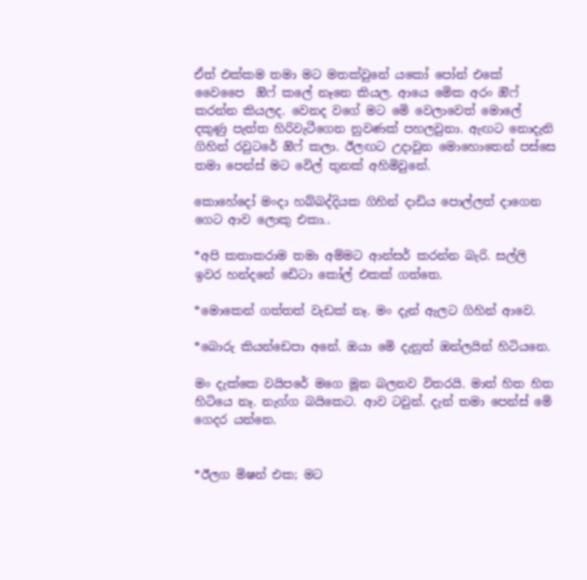ඒත් එක්කම තමා මට මතක්වුනේ යකෝ පෝන් එකේ වෛපෛ  ඔිෆ් කලේ නෑනෙ කියල. ආයෙ මෙික අරං ඔිෆ් කරන්න කියලද. වෙනද වගේ මට මෙි වෙලාවෙත් මොලේ දකුණු පැත්ත හිරිවැටීගෙන නුවණක් පහලවුනා. ඇඟට නොදැනි ගිහින් රවුටරේ ඔිෆ් කලා. ඊලඟට උදාවුන මොහොතෙන් පස්සෙ තමා පෙන්ස් මට වෙිල් තුනක් අහිමිවුනේ.

කොහේදෝ මංදා හබ්බද්දියක ගිහින් දාඩිය පොල්ලත් දාගෙන ගෙට ආව ලොකු එකා..

*අපි කතාකරාම තමා අම්මට ආන්සර් කරන්න බැරි. සල්ලි ඉවර හන්දනේ ඩෙිටා කෝල් එකක් ගත්තෙ.

*මොකෙන් ගත්තත් වැඩක් නෑ. මං දැන් ඇලට ගිහින් ආවෙ.

*බොරු කියන්ඩෙපා අනේ. ඔයා මෙි දැනුත් ඔන්ලයින් හිටියනෙ.

මං දැක්කෙ වයිපරේ මගෙ මූන බලනව විතරයි. මාත් හිත හිත හිටියෙ නෑ. නැග්ග බයිකෙට. ආව ටවුන්. දැන් තමා පෙන්ස් මෙි ගෙදර යන්නෙ.


*ඊලග මිෂන් එක; මට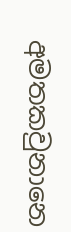අමතකවුනානෙ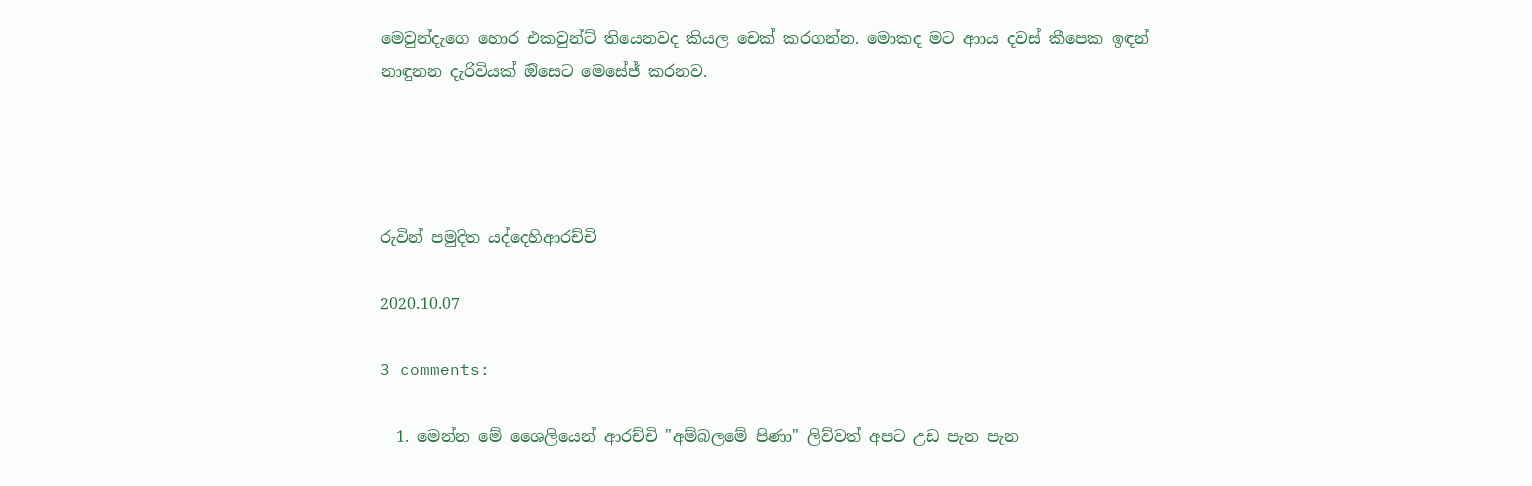මෙවුන්දැගෙ හොර එකවුන්ට් තියෙනවද කියල චෙක් කරගන්න. මොකද මට ආාය දවස් කීපෙක ඉඳන් නාඳුනන දැරිවියක් ඔිසෙට මෙසේජ් කරනව.




රුවින් පමුදිත යද්දෙහිආරච්චි

2020.10.07

3 comments:

  1. මෙන්න මේ ශෛලියෙන් ආරච්චි "අම්බලමේ පිණා" ලිව්වත් අපට උඩ පැන පැන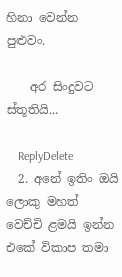හිනා වෙන්න පුළුවං.

    අර සිංදුවට ස්තූතියි...

    ReplyDelete
  2. අනේ ඉතිං ඔයි ලොකු මහත් වෙච්චි ළමයි ඉන්න එකේ විකාප තමා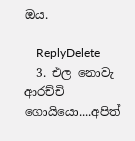ඔය.

    ReplyDelete
  3. එල නොවැ ආරච්චි ගොයියො....අපිත්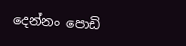දෙන්නං පොඩි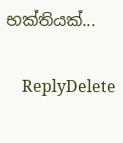භක්තියක්...

    ReplyDelete